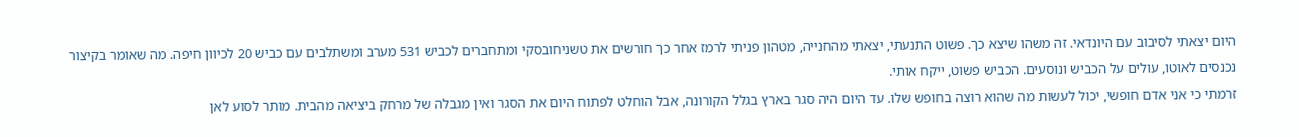היום יצאתי לסיבוב עם היונדאי. זה משהו שיצא כך. פשוט התנעתי, יצאתי מהחנייה, מטהון פניתי לרמז אחר כך חורשים את טשניחובסקי ומתחברים לכביש 531 מערב ומשתלבים עם כביש 20 לכיוון חיפה. מה שאומר בקיצור נכנסים לאוטו, עולים על הכביש ונוסעים. הכביש פשוט, ייקח אותי.
זרמתי כי אני אדם חופשי, יכול לעשות מה שהוא רוצה בחופש שלו. עד היום היה סגר בארץ בגלל הקורונה, אבל הוחלט לפתוח היום את הסגר ואין מגבלה של מרחק ביציאה מהבית. מותר לסוע לאן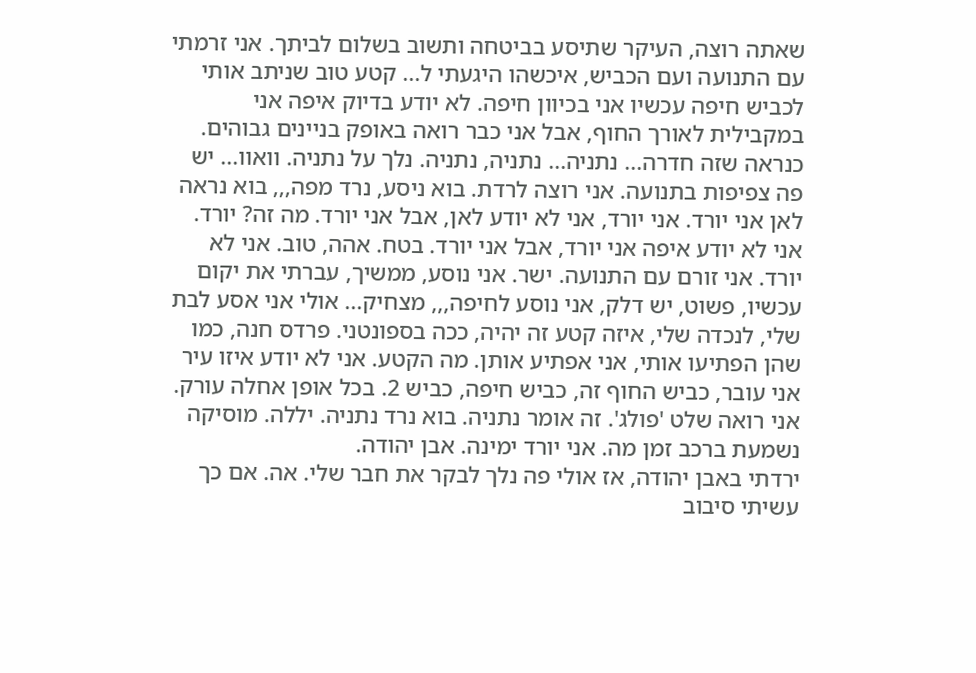שאתה רוצה, העיקר שתיסע בביטחה ותשוב בשלום לביתך. אני זרמתי עם התנועה ועם הכביש, איכשהו היגעתי ל... קטע טוב שניתב אותי לכביש חיפה עכשיו אני בכיוון חיפה. לא יודע בדיוק איפה אני במקבילית לאורך החוף, אבל אני כבר רואה באופק בניינים גבוהים. כנראה שזה חדרה... נתניה... נתניה, נתניה. נלך על נתניה. וואוו... יש פה צפיפות בתנועה. אני רוצה לרדת. בוא ניסע, נרד מפה,,, בוא נראה לאן אני יורד. אני יורד, אני לא יודע לאן, אבל אני יורד. מה זה? יורד. אני לא יודע איפה אני יורד, אבל אני יורד. בטח. אהה, טוב. אני לא יורד. אני זורם עם התנועה. ישר. אני נוסע, ממשיך, עברתי את יקום עכשיו, פשוט, יש דלק, אני נוסע לחיפה,,, מצחיק... אולי אני אסע לבת שלי, לנכדה שלי, איזה קטע זה יהיה, ככה בספונטני. פרדס חנה, כמו שהן הפתיעו אותי, אני אפתיע אותן. מה הקטע. אני לא יודע איזו עיר אני עובר, כביש החוף זה, כביש חיפה, כביש 2. בכל אופן אחלה עורק. אני רואה שלט 'פולג'. זה אומר נתניה. בוא נרד נתניה. יללה. מוסיקה נשמעת ברכב זמן מה. אני יורד ימינה. אבן יהודה.
ירדתי באבן יהודה, אז אולי פה נלך לבקר את חבר שלי. אה. אם כך עשיתי סיבוב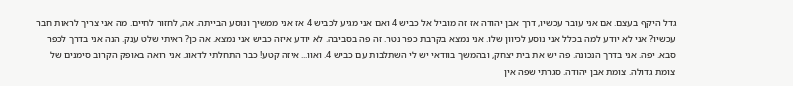גדל היקף בעצם. אם אני עובר עכשיו, דרך אבן יהודה אז זה מוביל אל כביש 4 ואם אני מגיע לכביש 4 אז אני ממשיך ונוסע הבייתה. אה, לחזור לחיים. מה אני צריך לראות חבר עכשיו? אני לא יודע למה בכלל אני נוסע לכיוון שלו. אני נמצא בקרבת כפר נטר. זה פה בסביבה. לא יודע איזה כביש אני נמצא. אה כן? ראיתי שלט ענק. הנה אני בדרך לכפר סבא. יפה. אני בדרך הנכונה. פה יש את בית יצחק, ובהמשך בוודאי יש לי השתלבות עם כביש 4. ואוו... איזה קטע! כבר התחלתי לדאוג. אני רואה באופק הקרוב סימנים של צומת גדולה. צומת אבן יהודה. סגרתי שפה אין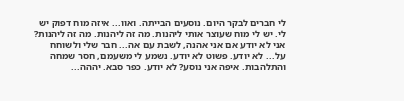לי חברים לבקר היום. נוסעים הבייתה. ואוו... איזה מוח דפוק יש לי. יש לי מוח שעוצר אותי ליהנות. מה זה ליהנות. מה זה ליהנות? אני לא יודע אם אני אהנה, לשבת עם אה... חבר שלי ולשוחח על... לא יודע. פשוט לא יודע. נשמע לי משעמם, חסר שמחה והתלהבות. איפה אני נוסע? לא יודע. כפר סבא. יההה...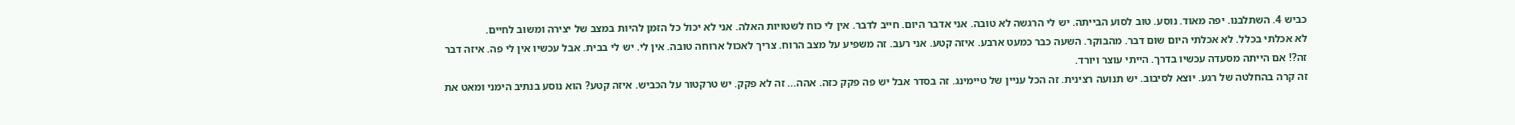כביש 4. השתלבנו. יפה מאוד. נוסע. טוב לסוע הבייתה. יש לי הרגשה לא טובה. אני אדבר היום. חייב לדבר. אין לי כוח לשטויות האלה. אני לא יכול כל הזמן להיות במצב של יצירה ומשוב לחיים.
לא אכלתי בכלל. לא אכלתי היום שום דבר. מהבוקר. השעה כבר כמעט ארבע. איזה קטע. אני רעב. זה משפיע על מצב הרוח. צריך לאכול ארוחה טובה. אין לי. יש לי בבית. אבל עכשיו אין לי פה. איזה דבר זה?! אם הייתה מסעדה עכשיו בדרך. הייתי עוצר ויורד.
זה קרה בהחלטה של רגע. יוצא לסיבוב. יש תנועה רצינית. זה הכל עניין של טיימינג. זה בסדר אבל יש פה פקק כזה. אהה... זה לא פקק. יש טרקטור על הכביש. איזה קטע? הוא נוסע בנתיב הימני ומאט את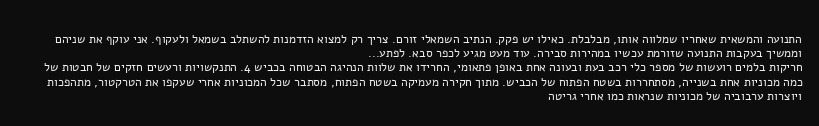התנועה והמשאית שאחריו שמלווה אותו, מבלבלת. כאילו יש פקק. הנתיב השמאלי זורם. צריך רק למצוא הזדמנות להשתלב בשמאל ולעקוף. אני עוקף את שניהם וממשיך בעקבות התנועה שזורמת עכשיו במהירות סבירה. עוד מעט מגיע לכפר סבא. לפתע...
חריקות בלמים רועשות של מספר כלי רכב בעת ובעונה אחת באופן פתאומי, החרידו את שלוות הנהיגה הבטוחה בכביש 4. התנקשויות ורעשים חזקים של חבטות של כמה מכוניות אחת בשנייה, מסתחררות בשטח הפתוח של הכביש. מתוך חקירה מעמיקה בשטח הפתוח, מסתבר שכל המכוניות אחרי שעקפו את הטרקטור, מתהפכות ויוצרות ערבוביה של מכוניות שנראות כמו אחרי גריטה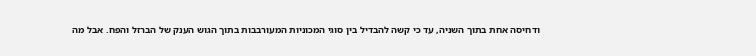ודחיסה אחת בתוך השניה, עד כי קשה להבדיל בין סוגי המכוניות המעורבבות בתוך הגוש הענק של הברזל והפח. אבל מה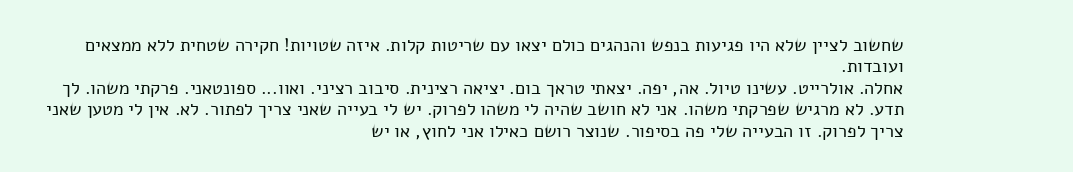שחשוב לציין שלא היו פגיעות בנפש והנהגים כולם יצאו עם שריטות קלות. איזה שטויות! חקירה שטחית ללא ממצאים ועובדות.
אחלה. אולרייט. עשינו טיול. אה, יפה. יצאתי טראך בום. יציאה רצינית. סיבוב רציני. ואוו... ספונטאני. פרקתי משהו. לך תדע. לא מרגיש שפרקתי משהו. אני לא חושב שהיה לי משהו לפרוק. יש לי בעייה שאני צריך לפתור. לא. אין לי מטען שאני צריך לפרוק. זו הבעייה שלי פה בסיפור. שנוצר רושם כאילו אני לחוץ, או יש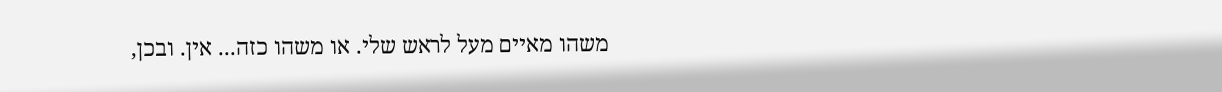משהו מאיים מעל לראש שלי. או משהו כזה... אין. ובכן,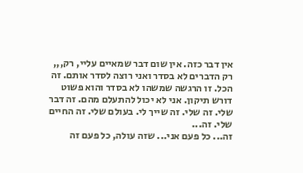אין דבר כזה. אין שום דבר שמאיים עליי, רק,,, רק הדברים לא בסדר ואני רוצה לסדר אותם. זה הכל. זו הרגשה שמשהו לא בסדר והוא פשוט דורש תיקון. אני לא יכול להתעלם מהם. זה דבר שלי. זה שלי. זה שייך לי. בעולם שלי. זה החיים שלי. זה...
זה... כל פעם אני... שזה עולה, כל פעם זה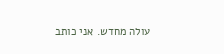עולה מחדש. אני כותב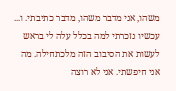משהו, אני מדבר משהו, מדבר כתיבתי. ו...
עכשיו נזכרתי למה בכלל עלה לי בראש לעשות את הסיבוב הזה מלכתחילה. מה אני חיפשתי. אני לא רוצה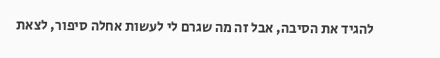להגיד את הסיבה, אבל זה מה שגרם לי לעשות אחלה סיפור, לצאת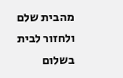מהבית שלם ולחזור לבית בשלום